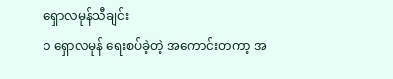ရှောလမုန်သီချင်း
၁ ရှောလမုန် ရေးစပ်ခဲ့တဲ့ အကောင်းတကာ့ အ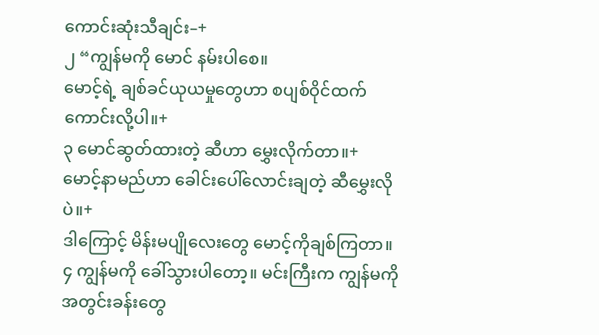ကောင်းဆုံးသီချင်း–+
၂ “ကျွန်မကို မောင် နမ်းပါစေ။
မောင့်ရဲ့ ချစ်ခင်ယုယမှုတွေဟာ စပျစ်ဝိုင်ထက် ကောင်းလို့ပါ။+
၃ မောင်ဆွတ်ထားတဲ့ ဆီဟာ မွှေးလိုက်တာ။+
မောင့်နာမည်ဟာ ခေါင်းပေါ်လောင်းချတဲ့ ဆီမွှေးလိုပဲ။+
ဒါကြောင့် မိန်းမပျိုလေးတွေ မောင့်ကိုချစ်ကြတာ။
၄ ကျွန်မကို ခေါ်သွားပါတော့။ မင်းကြီးက ကျွန်မကို အတွင်းခန်းတွေ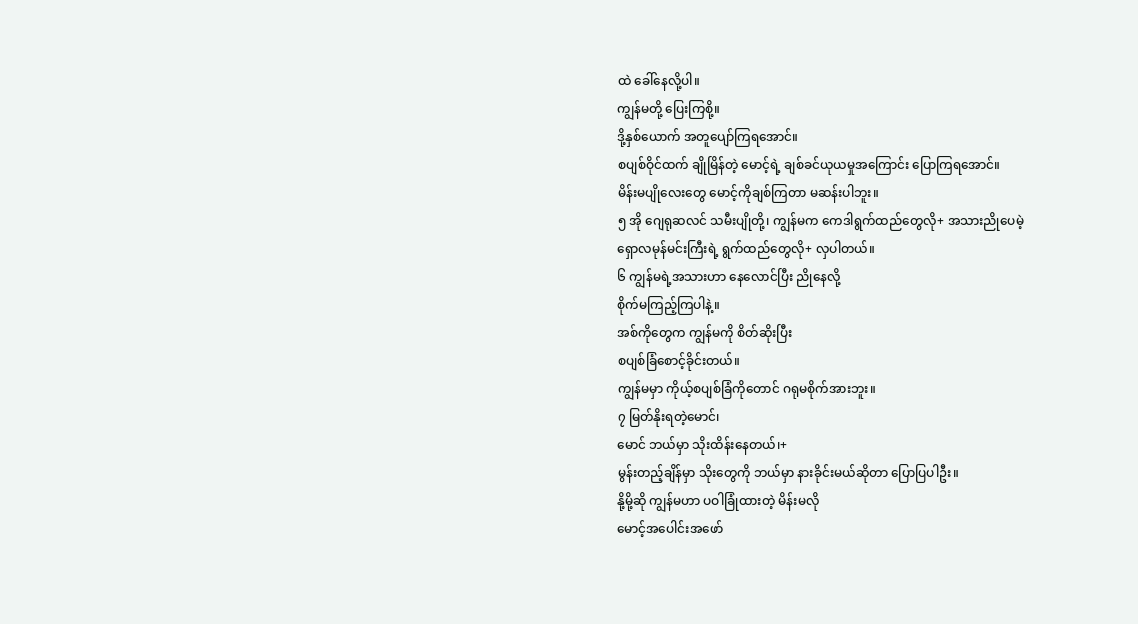ထဲ ခေါ်နေလို့ပါ။
ကျွန်မတို့ ပြေးကြစို့။
ဒို့နှစ်ယောက် အတူပျော်ကြရအောင်။
စပျစ်ဝိုင်ထက် ချိုမြိန်တဲ့ မောင့်ရဲ့ ချစ်ခင်ယုယမှုအကြောင်း ပြောကြရအောင်။
မိန်းမပျိုလေးတွေ မောင့်ကိုချစ်ကြတာ မဆန်းပါဘူး။
၅ အို ဂျေရုဆလင် သမီးပျိုတို့၊ ကျွန်မက ကေဒါရွက်ထည်တွေလို+ အသားညိုပေမဲ့
ရှောလမုန်မင်းကြီးရဲ့ ရွက်ထည်တွေလို+ လှပါတယ်။
၆ ကျွန်မရဲ့အသားဟာ နေလောင်ပြီး ညိုနေလို့
စိုက်မကြည့်ကြပါနဲ့။
အစ်ကိုတွေက ကျွန်မကို စိတ်ဆိုးပြီး
စပျစ်ခြံစောင့်ခိုင်းတယ်။
ကျွန်မမှာ ကိုယ့်စပျစ်ခြံကိုတောင် ဂရုမစိုက်အားဘူး။
၇ မြတ်နိုးရတဲ့မောင်၊
မောင် ဘယ်မှာ သိုးထိန်းနေတယ်၊+
မွန်းတည့်ချိန်မှာ သိုးတွေကို ဘယ်မှာ နားခိုင်းမယ်ဆိုတာ ပြောပြပါဦး။
နို့မို့ဆို ကျွန်မဟာ ပဝါခြုံထားတဲ့ မိန်းမလို
မောင့်အပေါင်းအဖော်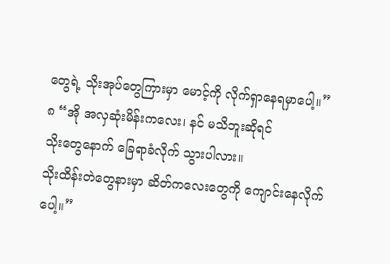တွေရဲ့ သိုးအုပ်တွေကြားမှာ မောင့်ကို လိုက်ရှာနေရမှာပေါ့။”
၈ “အို အလှဆုံးမိန်းကလေး၊ နင် မသိဘူးဆိုရင်
သိုးတွေနောက် ခြေရာခံလိုက် သွားပါလား။
သိုးထိန်းတဲတွေနားမှာ ဆိတ်ကလေးတွေကို ကျောင်းနေလိုက်ပေါ့။”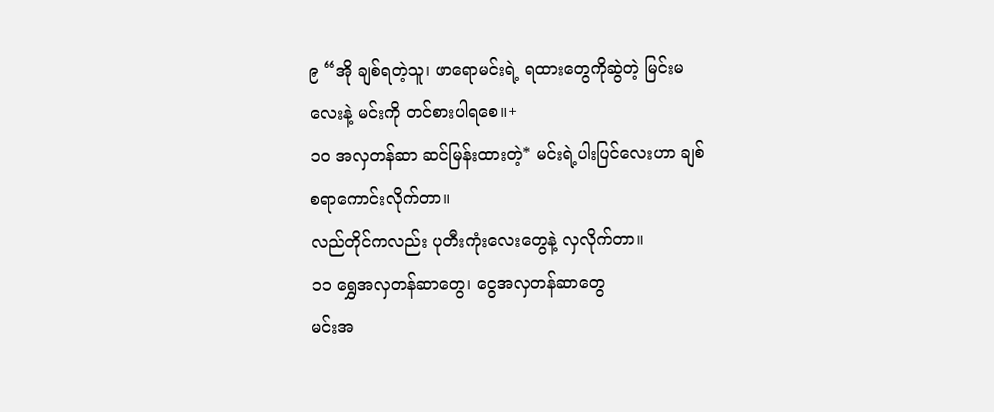၉ “အို ချစ်ရတဲ့သူ၊ ဖာရောမင်းရဲ့ ရထားတွေကိုဆွဲတဲ့ မြင်းမလေးနဲ့ မင်းကို တင်စားပါရစေ။+
၁၀ အလှတန်ဆာ ဆင်မြန်းထားတဲ့* မင်းရဲ့ပါးပြင်လေးဟာ ချစ်စရာကောင်းလိုက်တာ။
လည်တိုင်ကလည်း ပုတီးကုံးလေးတွေနဲ့ လှလိုက်တာ။
၁၁ ရွှေအလှတန်ဆာတွေ၊ ငွေအလှတန်ဆာတွေ
မင်းအ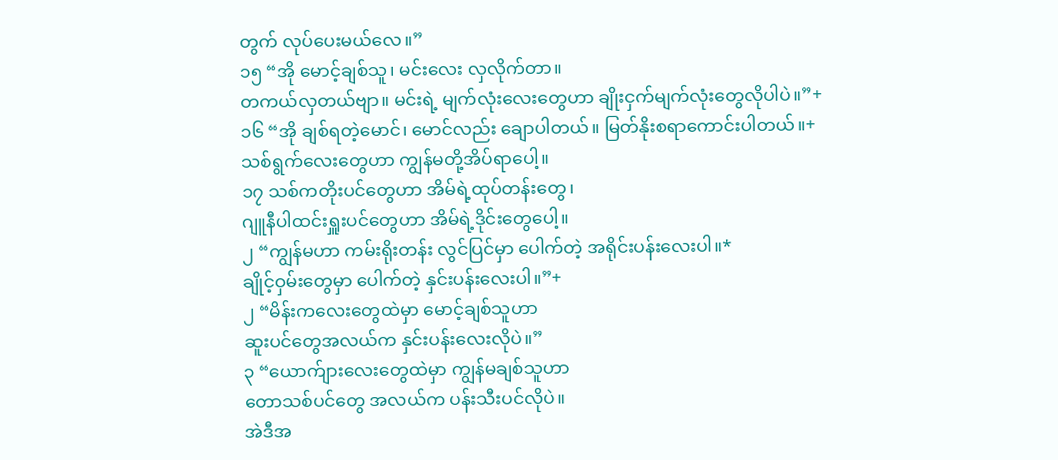တွက် လုပ်ပေးမယ်လေ။”
၁၅ “အို မောင့်ချစ်သူ၊ မင်းလေး လှလိုက်တာ။
တကယ်လှတယ်ဗျာ။ မင်းရဲ့ မျက်လုံးလေးတွေဟာ ချိုးငှက်မျက်လုံးတွေလိုပါပဲ။”+
၁၆ “အို ချစ်ရတဲ့မောင်၊ မောင်လည်း ချောပါတယ်။ မြတ်နိုးစရာကောင်းပါတယ်။+
သစ်ရွက်လေးတွေဟာ ကျွန်မတို့အိပ်ရာပေါ့။
၁၇ သစ်ကတိုးပင်တွေဟာ အိမ်ရဲ့ထုပ်တန်းတွေ၊
ဂျူနီပါထင်းရှူးပင်တွေဟာ အိမ်ရဲ့ဒိုင်းတွေပေါ့။
၂ “ကျွန်မဟာ ကမ်းရိုးတန်း လွင်ပြင်မှာ ပေါက်တဲ့ အရိုင်းပန်းလေးပါ။*
ချိုင့်ဝှမ်းတွေမှာ ပေါက်တဲ့ နှင်းပန်းလေးပါ။”+
၂ “မိန်းကလေးတွေထဲမှာ မောင့်ချစ်သူဟာ
ဆူးပင်တွေအလယ်က နှင်းပန်းလေးလိုပဲ။”
၃ “ယောက်ျားလေးတွေထဲမှာ ကျွန်မချစ်သူဟာ
တောသစ်ပင်တွေ အလယ်က ပန်းသီးပင်လိုပဲ။
အဲဒီအ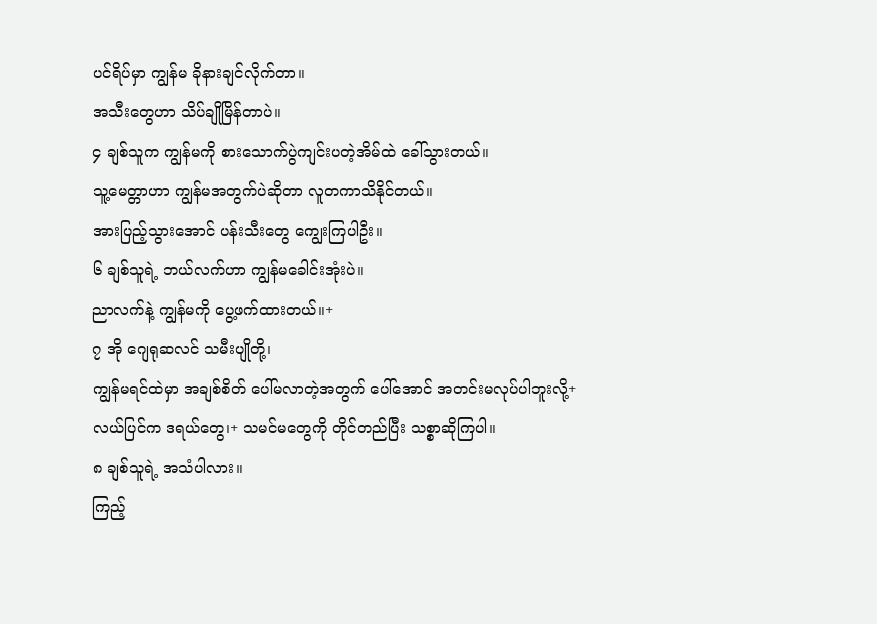ပင်ရိပ်မှာ ကျွန်မ ခိုနားချင်လိုက်တာ။
အသီးတွေဟာ သိပ်ချိုမြိန်တာပဲ။
၄ ချစ်သူက ကျွန်မကို စားသောက်ပွဲကျင်းပတဲ့အိမ်ထဲ ခေါ်သွားတယ်။
သူ့မေတ္တာဟာ ကျွန်မအတွက်ပဲဆိုတာ လူတကာသိနိုင်တယ်။
အားပြည့်သွားအောင် ပန်းသီးတွေ ကျွေးကြပါဦး။
၆ ချစ်သူရဲ့ ဘယ်လက်ဟာ ကျွန်မခေါင်းအုံးပဲ။
ညာလက်နဲ့ ကျွန်မကို ပွေ့ဖက်ထားတယ်။+
၇ အို ဂျေရုဆလင် သမီးပျိုတို့၊
ကျွန်မရင်ထဲမှာ အချစ်စိတ် ပေါ်မလာတဲ့အတွက် ပေါ်အောင် အတင်းမလုပ်ပါဘူးလို့+
လယ်ပြင်က ဒရယ်တွေ၊+ သမင်မတွေကို တိုင်တည်ပြီး သစ္စာဆိုကြပါ။
၈ ချစ်သူရဲ့ အသံပါလား။
ကြည့်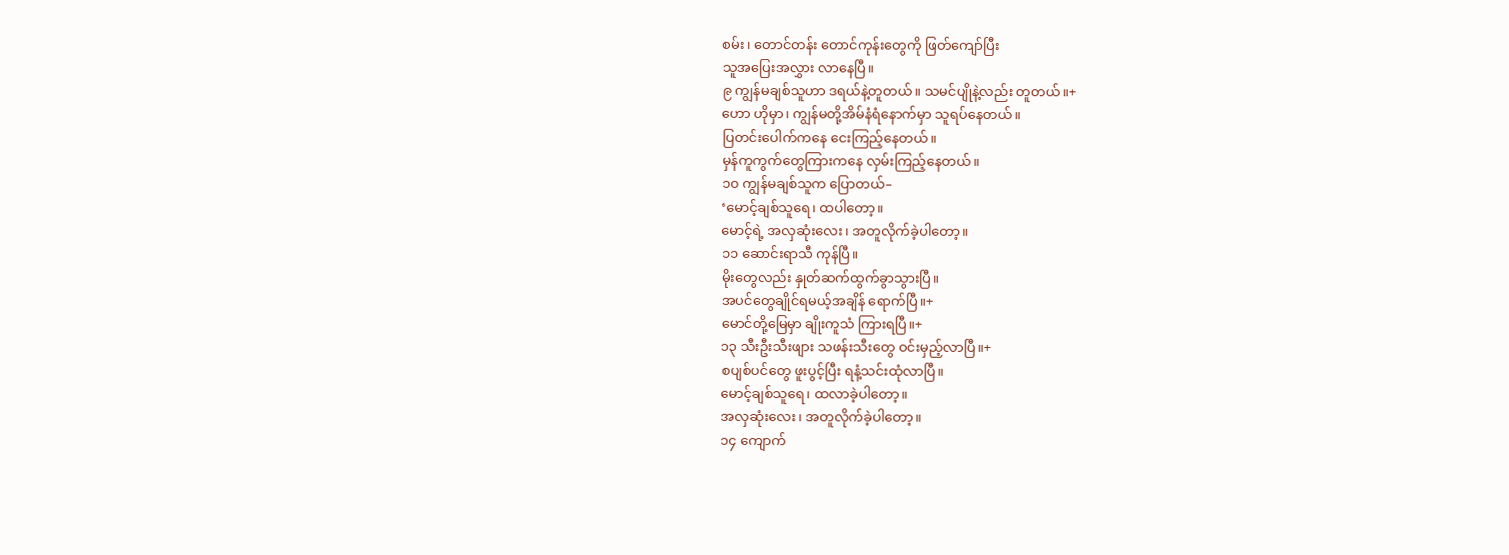စမ်း၊ တောင်တန်း တောင်ကုန်းတွေကို ဖြတ်ကျော်ပြီး
သူအပြေးအလွှား လာနေပြီ။
၉ ကျွန်မချစ်သူဟာ ဒရယ်နဲ့တူတယ်။ သမင်ပျိုနဲ့လည်း တူတယ်။+
ဟော ဟိုမှာ၊ ကျွန်မတို့အိမ်နံရံနောက်မှာ သူရပ်နေတယ်။
ပြတင်းပေါက်ကနေ ငေးကြည့်နေတယ်။
မှန်ကူကွက်တွေကြားကနေ လှမ်းကြည့်နေတယ်။
၁၀ ကျွန်မချစ်သူက ပြောတယ်–
‘မောင့်ချစ်သူရေ၊ ထပါတော့။
မောင့်ရဲ့ အလှဆုံးလေး၊ အတူလိုက်ခဲ့ပါတော့။
၁၁ ဆောင်းရာသီ ကုန်ပြီ။
မိုးတွေလည်း နှုတ်ဆက်ထွက်ခွာသွားပြီ။
အပင်တွေချိုင်ရမယ့်အချိန် ရောက်ပြီ။+
မောင်တို့မြေမှာ ချိုးကူသံ ကြားရပြီ။+
၁၃ သီးဦးသီးဖျား သဖန်းသီးတွေ ဝင်းမှည့်လာပြီ။+
စပျစ်ပင်တွေ ဖူးပွင့်ပြီး ရနံ့သင်းထုံလာပြီ။
မောင့်ချစ်သူရေ၊ ထလာခဲ့ပါတော့။
အလှဆုံးလေး၊ အတူလိုက်ခဲ့ပါတော့။
၁၄ ကျောက်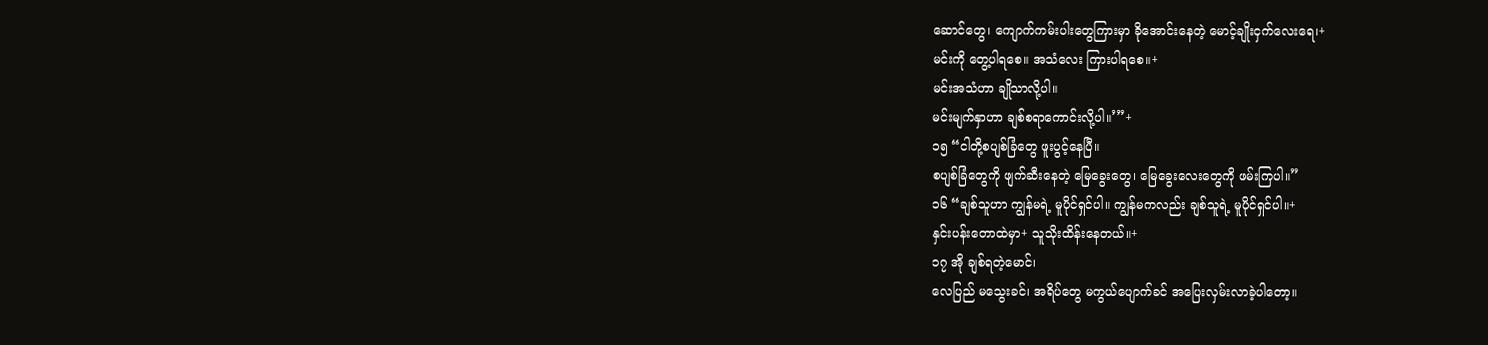ဆောင်တွေ၊ ကျောက်ကမ်းပါးတွေကြားမှာ ခိုအောင်းနေတဲ့ မောင့်ချိုးငှက်လေးရေ၊+
မင်းကို တွေ့ပါရစေ။ အသံလေး ကြားပါရစေ။+
မင်းအသံဟာ ချိုသာလို့ပါ။
မင်းမျက်နှာဟာ ချစ်စရာကောင်းလို့ပါ။’”+
၁၅ “ငါတို့စပျစ်ခြံတွေ ဖူးပွင့်နေပြီ။
စပျစ်ခြံတွေကို ဖျက်ဆီးနေတဲ့ မြေခွေးတွေ၊ မြေခွေးလေးတွေကို ဖမ်းကြပါ။”
၁၆ “ချစ်သူဟာ ကျွန်မရဲ့ မူပိုင်ရှင်ပါ။ ကျွန်မကလည်း ချစ်သူရဲ့ မူပိုင်ရှင်ပါ။+
နှင်းပန်းတောထဲမှာ+ သူသိုးထိန်းနေတယ်။+
၁၇ အို ချစ်ရတဲ့မောင်၊
လေပြည် မသွေးခင်၊ အရိပ်တွေ မကွယ်ပျောက်ခင် အပြေးလှမ်းလာခဲ့ပါတော့။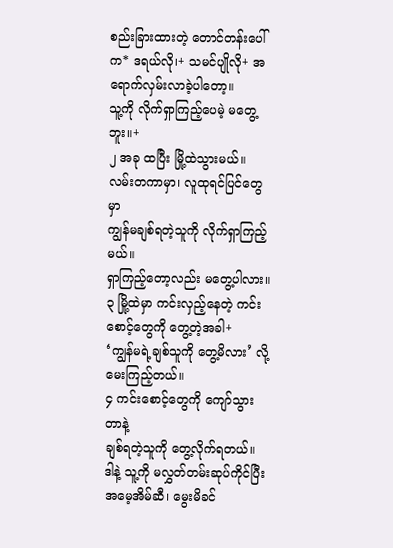စည်းခြားထားတဲ့ တောင်တန်းပေါ်က* ဒရယ်လို၊+ သမင်ပျိုလို+ အရောက်လှမ်းလာခဲ့ပါတော့။
သူ့ကို လိုက်ရှာကြည့်ပေမဲ့ မတွေ့ဘူး။+
၂ အခု ထပြီး မြို့ထဲသွားမယ်။
လမ်းတကာမှာ၊ လူထုရင်ပြင်တွေမှာ
ကျွန်မချစ်ရတဲ့သူကို လိုက်ရှာကြည့်မယ်။
ရှာကြည့်တော့လည်း မတွေ့ပါလား။
၃ မြို့ထဲမှာ ကင်းလှည့်နေတဲ့ ကင်းစောင့်တွေကို တွေ့တဲ့အခါ+
‘ကျွန်မရဲ့ချစ်သူကို တွေ့မိလား’ လို့ မေးကြည့်တယ်။
၄ ကင်းစောင့်တွေကို ကျော်သွားတာနဲ့
ချစ်ရတဲ့သူကို တွေ့လိုက်ရတယ်။
ဒါနဲ့ သူ့ကို မလွှတ်တမ်းဆုပ်ကိုင်ပြီး
အမေ့အိမ်ဆီ၊ မွေးမိခင်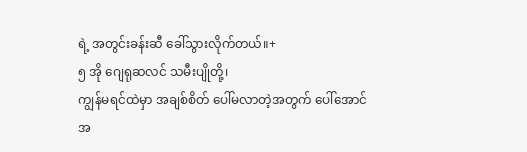ရဲ့ အတွင်းခန်းဆီ ခေါ်သွားလိုက်တယ်။+
၅ အို ဂျေရုဆလင် သမီးပျိုတို့၊
ကျွန်မရင်ထဲမှာ အချစ်စိတ် ပေါ်မလာတဲ့အတွက် ပေါ်အောင် အ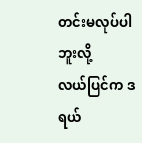တင်းမလုပ်ပါဘူးလို့
လယ်ပြင်က ဒရယ်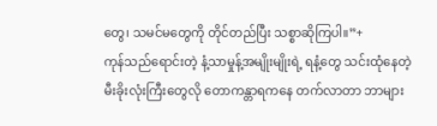တွေ၊ သမင်မတွေကို တိုင်တည်ပြီး သစ္စာဆိုကြပါ။”+
ကုန်သည်ရောင်းတဲ့ နံ့သာမှုန့်အမျိုးမျိုးရဲ့ ရနံ့တွေ သင်းထုံနေတဲ့
မီးခိုးလုံးကြီးတွေလို တောကန္တာရကနေ တက်လာတာ ဘာများ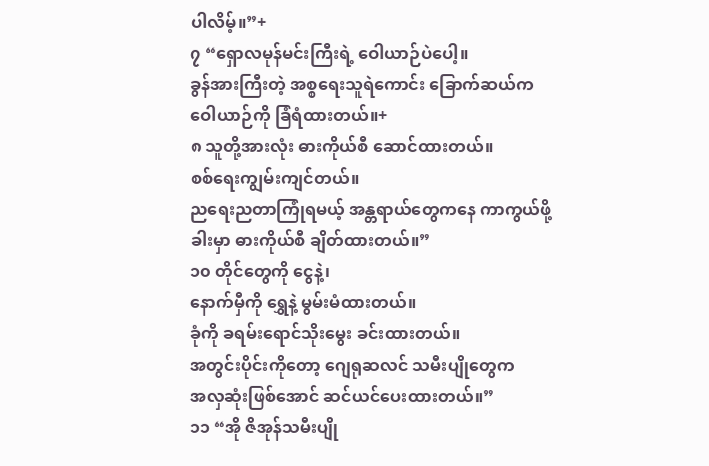ပါလိမ့်။”+
၇ “ရှောလမုန်မင်းကြီးရဲ့ ဝေါယာဉ်ပဲပေါ့။
ခွန်အားကြီးတဲ့ အစ္စရေးသူရဲကောင်း ခြောက်ဆယ်က
ဝေါယာဉ်ကို ခြံရံထားတယ်။+
၈ သူတို့အားလုံး ဓားကိုယ်စီ ဆောင်ထားတယ်။
စစ်ရေးကျွမ်းကျင်တယ်။
ညရေးညတာကြုံရမယ့် အန္တရာယ်တွေကနေ ကာကွယ်ဖို့
ခါးမှာ ဓားကိုယ်စီ ချိတ်ထားတယ်။”
၁၀ တိုင်တွေကို ငွေနဲ့၊
နောက်မှီကို ရွှေနဲ့ မွမ်းမံထားတယ်။
ခုံကို ခရမ်းရောင်သိုးမွေး ခင်းထားတယ်။
အတွင်းပိုင်းကိုတော့ ဂျေရုဆလင် သမီးပျိုတွေက
အလှဆုံးဖြစ်အောင် ဆင်ယင်ပေးထားတယ်။”
၁၁ “အို ဇိအုန်သမီးပျို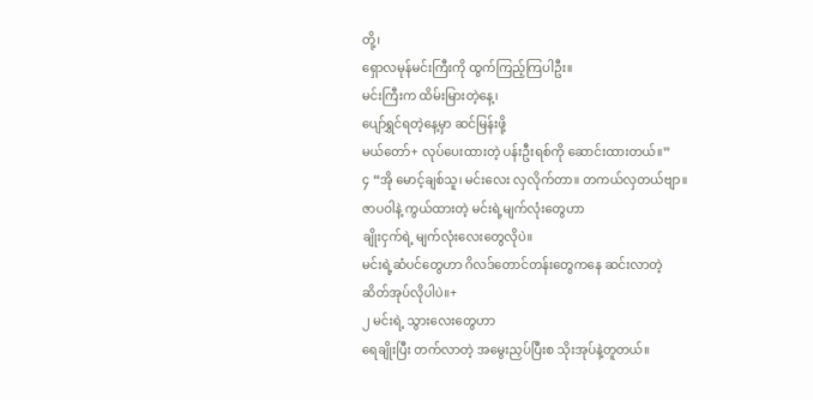တို့၊
ရှောလမုန်မင်းကြီးကို ထွက်ကြည့်ကြပါဦး။
မင်းကြီးက ထိမ်းမြားတဲ့နေ့၊
ပျော်ရွှင်ရတဲ့နေ့မှာ ဆင်မြန်းဖို့
မယ်တော်+ လုပ်ပေးထားတဲ့ ပန်းဦးရစ်ကို ဆောင်းထားတယ်။”
၄ “အို မောင့်ချစ်သူ၊ မင်းလေး လှလိုက်တာ။ တကယ်လှတယ်ဗျာ။
ဇာပဝါနဲ့ ကွယ်ထားတဲ့ မင်းရဲ့မျက်လုံးတွေဟာ
ချိုးငှက်ရဲ့ မျက်လုံးလေးတွေလိုပဲ။
မင်းရဲ့ဆံပင်တွေဟာ ဂိလဒ်တောင်တန်းတွေကနေ ဆင်းလာတဲ့
ဆိတ်အုပ်လိုပါပဲ။+
၂ မင်းရဲ့ သွားလေးတွေဟာ
ရေချိုးပြီး တက်လာတဲ့ အမွေးညှပ်ပြီးစ သိုးအုပ်နဲ့တူတယ်။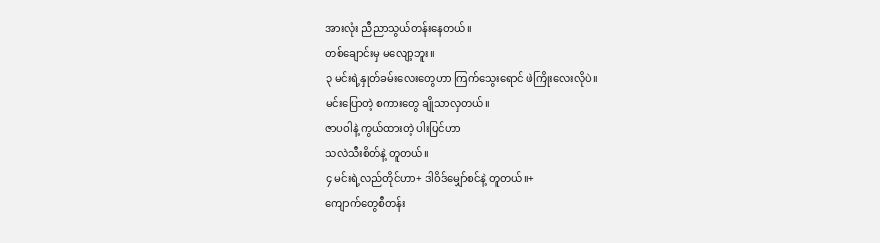အားလုံး ညီညာသွယ်တန်းနေတယ်။
တစ်ချောင်းမှ မလျော့ဘူး။
၃ မင်းရဲ့နှုတ်ခမ်းလေးတွေဟာ ကြက်သွေးရောင် ဖဲကြိုးလေးလိုပဲ။
မင်းပြောတဲ့ စကားတွေ ချိုသာလှတယ်။
ဇာပဝါနဲ့ ကွယ်ထားတဲ့ ပါးပြင်ဟာ
သလဲသီးစိတ်နဲ့ တူတယ်။
၄ မင်းရဲ့လည်တိုင်ဟာ+ ဒါဝိဒ်မျှော်စင်နဲ့ တူတယ်။+
ကျောက်တွေစီတန်း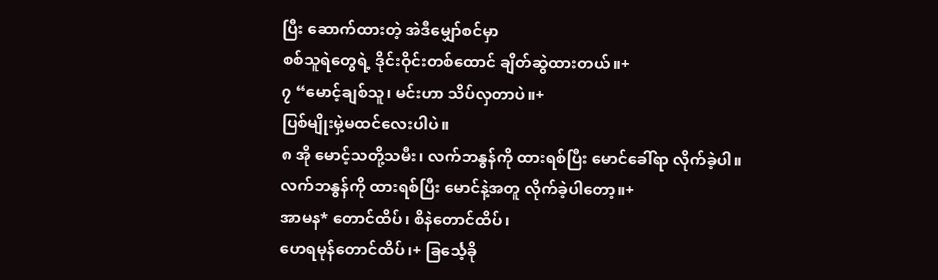ပြီး ဆောက်ထားတဲ့ အဲဒီမျှော်စင်မှာ
စစ်သူရဲတွေရဲ့ ဒိုင်းဝိုင်းတစ်ထောင် ချိတ်ဆွဲထားတယ်။+
၇ “မောင့်ချစ်သူ၊ မင်းဟာ သိပ်လှတာပဲ။+
ပြစ်မျိုးမှဲ့မထင်လေးပါပဲ။
၈ အို မောင့်သတို့သမီး၊ လက်ဘနွန်ကို ထားရစ်ပြီး မောင်ခေါ်ရာ လိုက်ခဲ့ပါ။
လက်ဘနွန်ကို ထားရစ်ပြီး မောင်နဲ့အတူ လိုက်ခဲ့ပါတော့။+
အာမန* တောင်ထိပ်၊ စိနဲတောင်ထိပ်၊
ဟေရမုန်တောင်ထိပ်၊+ ခြင်္သေ့ခို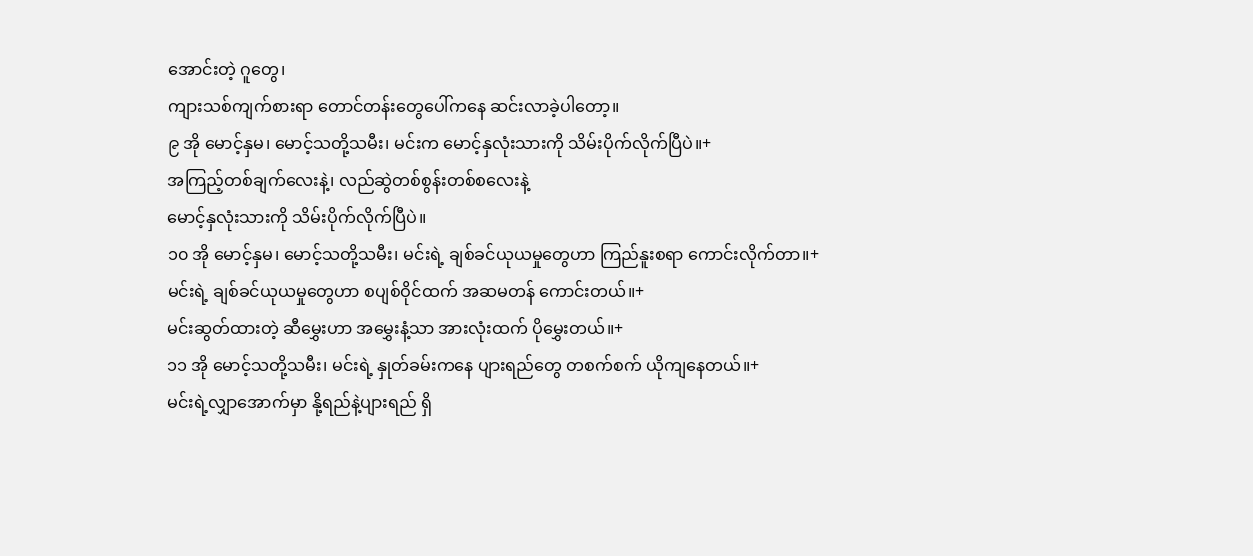အောင်းတဲ့ ဂူတွေ၊
ကျားသစ်ကျက်စားရာ တောင်တန်းတွေပေါ်ကနေ ဆင်းလာခဲ့ပါတော့။
၉ အို မောင့်နှမ၊ မောင့်သတို့သမီး၊ မင်းက မောင့်နှလုံးသားကို သိမ်းပိုက်လိုက်ပြီပဲ။+
အကြည့်တစ်ချက်လေးနဲ့၊ လည်ဆွဲတစ်စွန်းတစ်စလေးနဲ့
မောင့်နှလုံးသားကို သိမ်းပိုက်လိုက်ပြီပဲ။
၁၀ အို မောင့်နှမ၊ မောင့်သတို့သမီး၊ မင်းရဲ့ ချစ်ခင်ယုယမှုတွေဟာ ကြည်နူးစရာ ကောင်းလိုက်တာ။+
မင်းရဲ့ ချစ်ခင်ယုယမှုတွေဟာ စပျစ်ဝိုင်ထက် အဆမတန် ကောင်းတယ်။+
မင်းဆွတ်ထားတဲ့ ဆီမွှေးဟာ အမွှေးနံ့သာ အားလုံးထက် ပိုမွှေးတယ်။+
၁၁ အို မောင့်သတို့သမီး၊ မင်းရဲ့ နှုတ်ခမ်းကနေ ပျားရည်တွေ တစက်စက် ယိုကျနေတယ်။+
မင်းရဲ့လျှာအောက်မှာ နို့ရည်နဲ့ပျားရည် ရှိ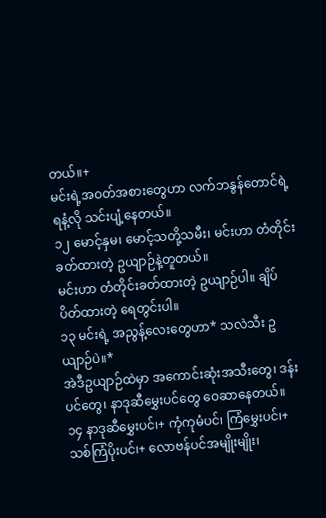တယ်။+
မင်းရဲ့အဝတ်အစားတွေဟာ လက်ဘနွန်တောင်ရဲ့ရနံ့လို သင်းပျံ့နေတယ်။
၁၂ မောင့်နှမ၊ မောင့်သတို့သမီး၊ မင်းဟာ တံတိုင်းခတ်ထားတဲ့ ဥယျာဉ်နဲ့တူတယ်။
မင်းဟာ တံတိုင်းခတ်ထားတဲ့ ဥယျာဉ်ပါ။ ချိပ်ပိတ်ထားတဲ့ ရေတွင်းပါ။
၁၃ မင်းရဲ့ အညွန့်လေးတွေဟာ* သလဲသီး ဥယျာဉ်ပဲ။*
အဲဒီဥယျာဉ်ထဲမှာ အကောင်းဆုံးအသီးတွေ၊ ဒန်းပင်တွေ၊ နာဒုဆီမွှေးပင်တွေ ဝေဆာနေတယ်။
၁၄ နာဒုဆီမွှေးပင်၊+ ကုံကုမံပင်၊ ကြံမွှေးပင်၊+
သစ်ကြံပိုးပင်၊+ လောဗန်ပင်အမျိုးမျိုး၊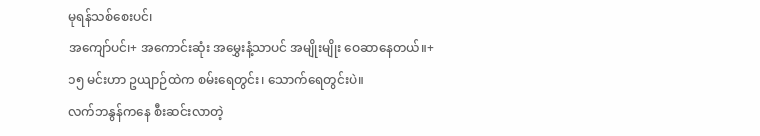မုရန်သစ်စေးပင်၊
အကျော်ပင်၊+ အကောင်းဆုံး အမွှေးနံ့သာပင် အမျိုးမျိုး ဝေဆာနေတယ်။+
၁၅ မင်းဟာ ဥယျာဉ်ထဲက စမ်းရေတွင်း၊ သောက်ရေတွင်းပဲ။
လက်ဘနွန်ကနေ စီးဆင်းလာတဲ့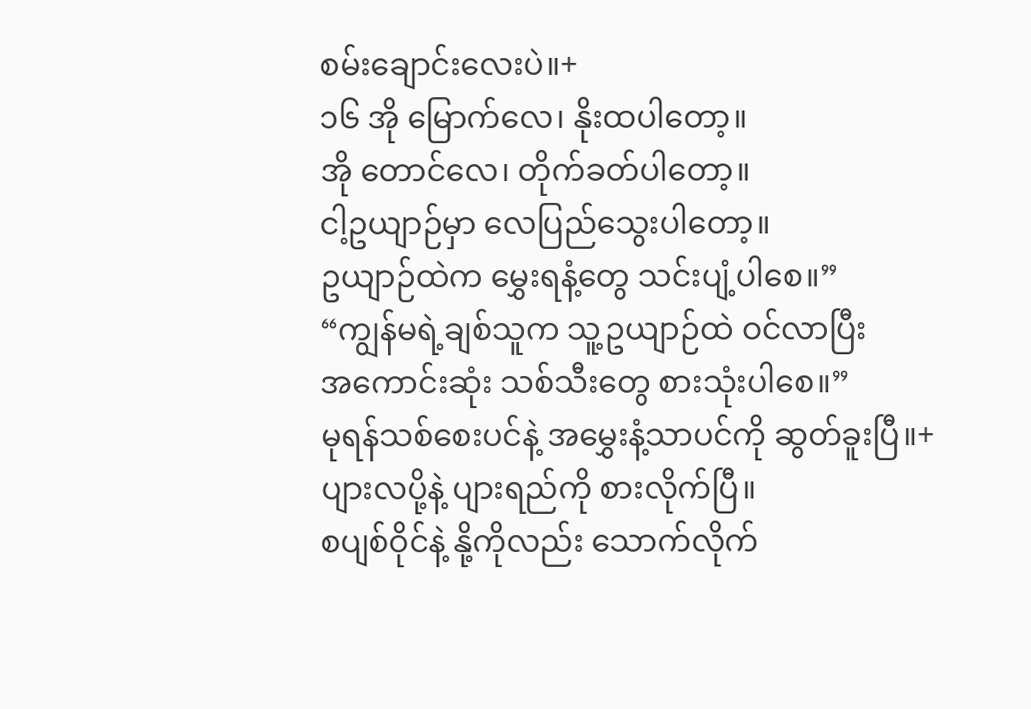စမ်းချောင်းလေးပဲ။+
၁၆ အို မြောက်လေ၊ နိုးထပါတော့။
အို တောင်လေ၊ တိုက်ခတ်ပါတော့။
ငါ့ဥယျာဉ်မှာ လေပြည်သွေးပါတော့။
ဥယျာဉ်ထဲက မွှေးရနံ့တွေ သင်းပျံ့ပါစေ။”
“ကျွန်မရဲ့ချစ်သူက သူ့ဥယျာဉ်ထဲ ဝင်လာပြီး
အကောင်းဆုံး သစ်သီးတွေ စားသုံးပါစေ။”
မုရန်သစ်စေးပင်နဲ့ အမွှေးနံ့သာပင်ကို ဆွတ်ခူးပြီ။+
ပျားလပို့နဲ့ ပျားရည်ကို စားလိုက်ပြီ။
စပျစ်ဝိုင်နဲ့ နို့ကိုလည်း သောက်လိုက်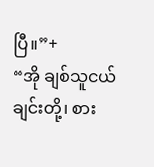ပြီ။”+
“အို ချစ်သူငယ်ချင်းတို့၊ စား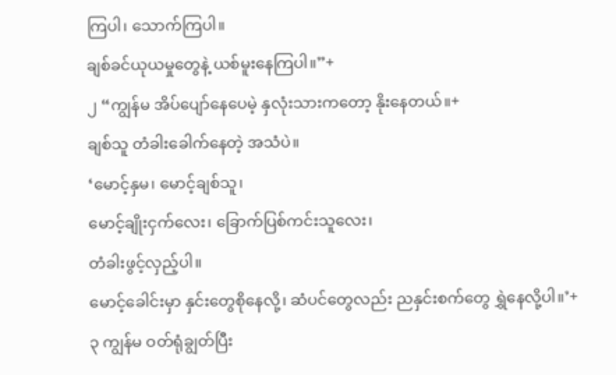ကြပါ၊ သောက်ကြပါ။
ချစ်ခင်ယုယမှုတွေနဲ့ ယစ်မူးနေကြပါ။”+
၂ “ကျွန်မ အိပ်ပျော်နေပေမဲ့ နှလုံးသားကတော့ နိုးနေတယ်။+
ချစ်သူ တံခါးခေါက်နေတဲ့ အသံပဲ။
‘မောင့်နှမ၊ မောင့်ချစ်သူ၊
မောင့်ချိုးငှက်လေး၊ ခြောက်ပြစ်ကင်းသူလေး၊
တံခါးဖွင့်လှည့်ပါ။
မောင့်ခေါင်းမှာ နှင်းတွေစိုနေလို့၊ ဆံပင်တွေလည်း ညနှင်းစက်တွေ ရွှဲနေလို့ပါ။’+
၃ ကျွန်မ ဝတ်ရုံချွတ်ပြီး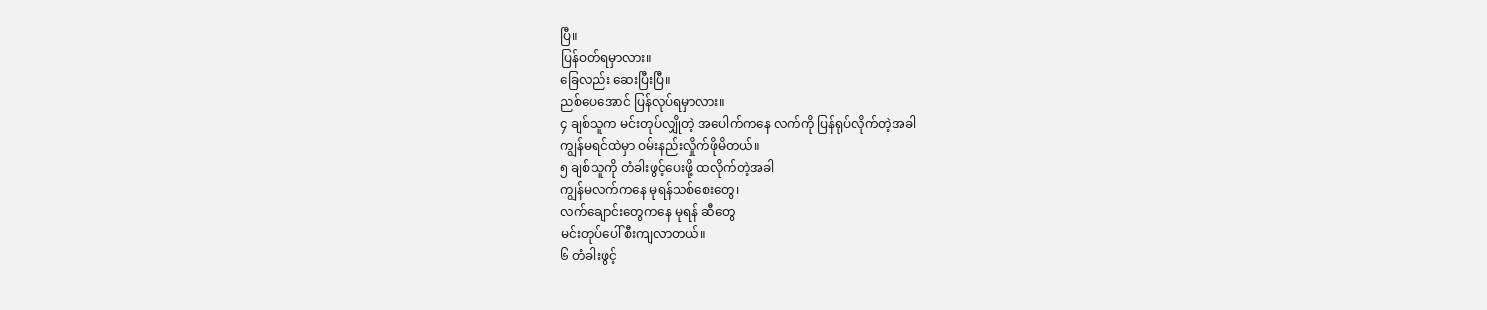ပြီ။
ပြန်ဝတ်ရမှာလား။
ခြေလည်း ဆေးပြီးပြီ။
ညစ်ပေအောင် ပြန်လုပ်ရမှာလား။
၄ ချစ်သူက မင်းတုပ်လျှိုတဲ့ အပေါက်ကနေ လက်ကို ပြန်ရုပ်လိုက်တဲ့အခါ
ကျွန်မရင်ထဲမှာ ဝမ်းနည်းလှိုက်ဖိုမိတယ်။
၅ ချစ်သူကို တံခါးဖွင့်ပေးဖို့ ထလိုက်တဲ့အခါ
ကျွန်မလက်ကနေ မုရန်သစ်စေးတွေ၊
လက်ချောင်းတွေကနေ မုရန် ဆီတွေ
မင်းတုပ်ပေါ် စီးကျလာတယ်။
၆ တံခါးဖွင့်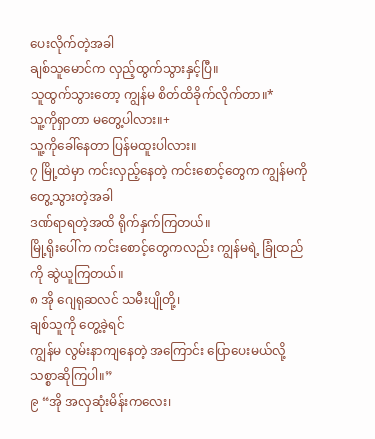ပေးလိုက်တဲ့အခါ
ချစ်သူမောင်က လှည့်ထွက်သွားနှင့်ပြီ။
သူထွက်သွားတော့ ကျွန်မ စိတ်ထိခိုက်လိုက်တာ။*
သူ့ကိုရှာတာ မတွေ့ပါလား။+
သူ့ကိုခေါ်နေတာ ပြန်မထူးပါလား။
၇ မြို့ထဲမှာ ကင်းလှည့်နေတဲ့ ကင်းစောင့်တွေက ကျွန်မကို တွေ့သွားတဲ့အခါ
ဒဏ်ရာရတဲ့အထိ ရိုက်နှက်ကြတယ်။
မြို့ရိုးပေါ်က ကင်းစောင့်တွေကလည်း ကျွန်မရဲ့ ခြုံထည်ကို ဆွဲယူကြတယ်။
၈ အို ဂျေရုဆလင် သမီးပျိုတို့၊
ချစ်သူကို တွေ့ခဲ့ရင်
ကျွန်မ လွမ်းနာကျနေတဲ့ အကြောင်း ပြောပေးမယ်လို့ သစ္စာဆိုကြပါ။”
၉ “အို အလှဆုံးမိန်းကလေး၊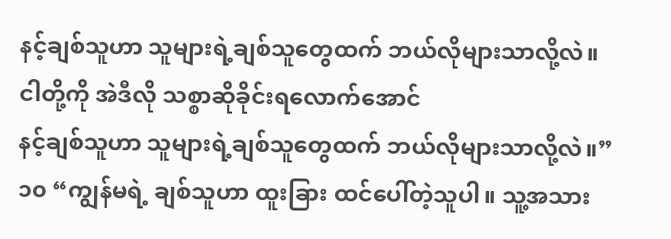နင့်ချစ်သူဟာ သူများရဲ့ချစ်သူတွေထက် ဘယ်လိုများသာလို့လဲ။
ငါတို့ကို အဲဒီလို သစ္စာဆိုခိုင်းရလောက်အောင်
နင့်ချစ်သူဟာ သူများရဲ့ချစ်သူတွေထက် ဘယ်လိုများသာလို့လဲ။”
၁၀ “ကျွန်မရဲ့ ချစ်သူဟာ ထူးခြား ထင်ပေါ်တဲ့သူပါ။ သူ့အသား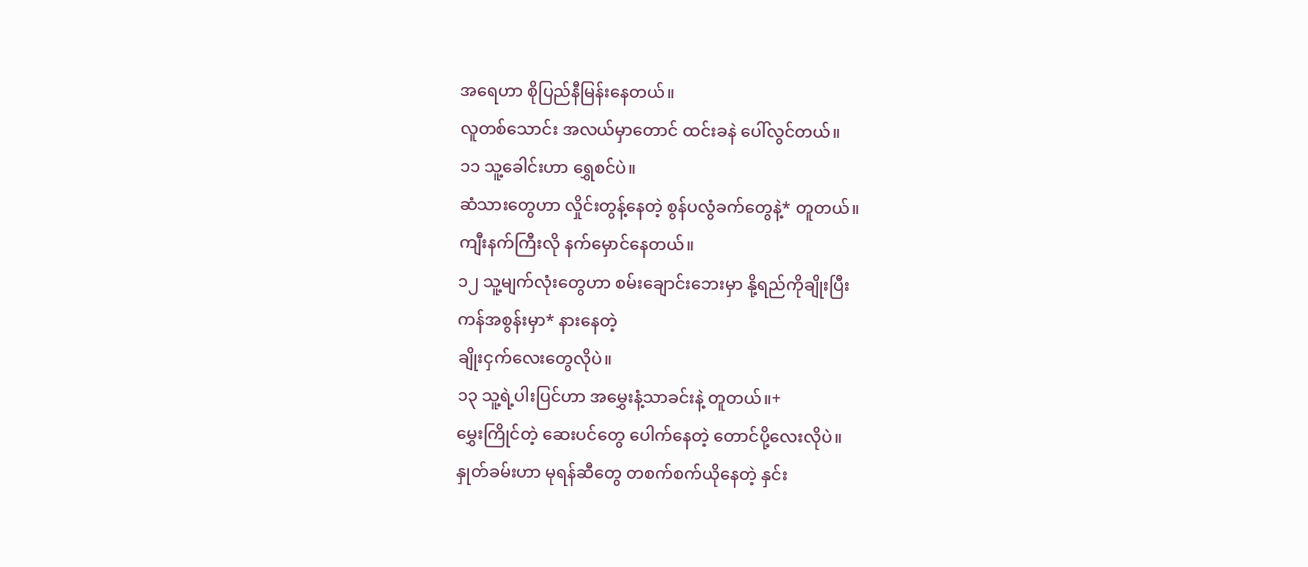အရေဟာ စိုပြည်နီမြန်းနေတယ်။
လူတစ်သောင်း အလယ်မှာတောင် ထင်းခနဲ ပေါ်လွင်တယ်။
၁၁ သူ့ခေါင်းဟာ ရွှေစင်ပဲ။
ဆံသားတွေဟာ လှိုင်းတွန့်နေတဲ့ စွန်ပလွံခက်တွေနဲ့* တူတယ်။
ကျီးနက်ကြီးလို နက်မှောင်နေတယ်။
၁၂ သူ့မျက်လုံးတွေဟာ စမ်းချောင်းဘေးမှာ နို့ရည်ကိုချိုးပြီး
ကန်အစွန်းမှာ* နားနေတဲ့
ချိုးငှက်လေးတွေလိုပဲ။
၁၃ သူ့ရဲ့ပါးပြင်ဟာ အမွှေးနံ့သာခင်းနဲ့ တူတယ်။+
မွှေးကြိုင်တဲ့ ဆေးပင်တွေ ပေါက်နေတဲ့ တောင်ပို့လေးလိုပဲ။
နှုတ်ခမ်းဟာ မုရန်ဆီတွေ တစက်စက်ယိုနေတဲ့ နှင်း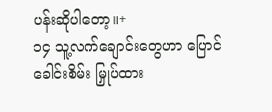ပန်းဆိုပါတော့။+
၁၄ သူ့လက်ချောင်းတွေဟာ ပြောင်ခေါင်းစိမ်း မြှုပ်ထား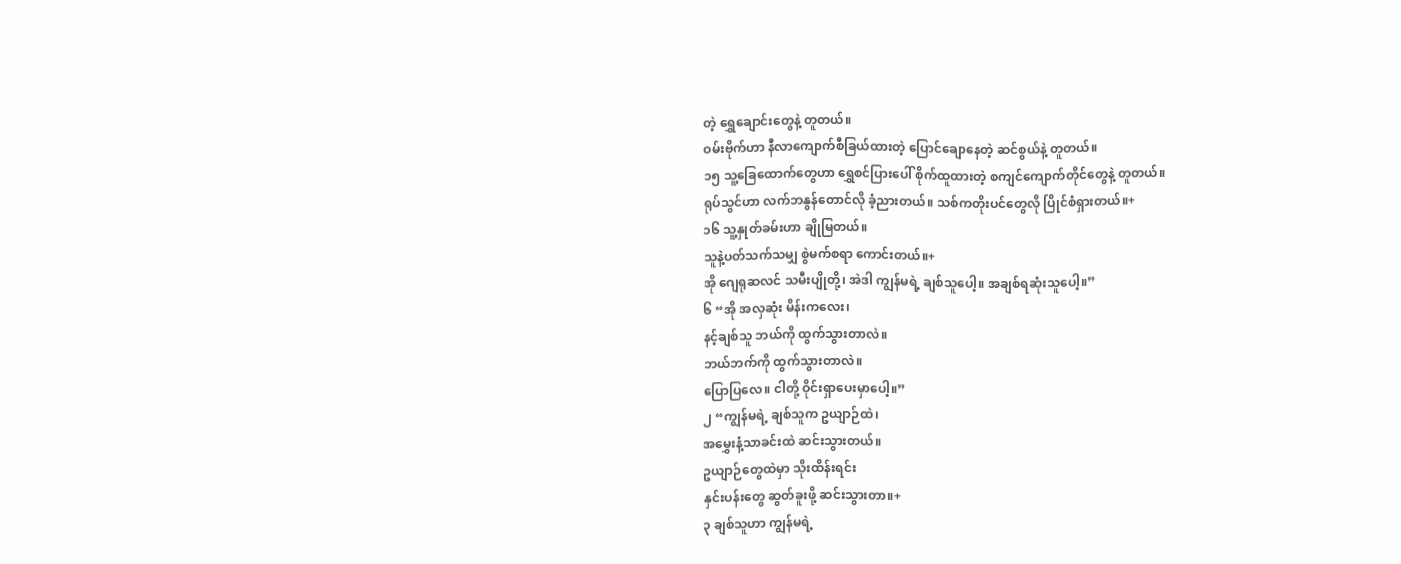တဲ့ ရွှေချောင်းတွေနဲ့ တူတယ်။
ဝမ်းဗိုက်ဟာ နီလာကျောက်စီခြယ်ထားတဲ့ ပြောင်ချောနေတဲ့ ဆင်စွယ်နဲ့ တူတယ်။
၁၅ သူ့ခြေထောက်တွေဟာ ရွှေစင်ပြားပေါ် စိုက်ထူထားတဲ့ စကျင်ကျောက်တိုင်တွေနဲ့ တူတယ်။
ရုပ်သွင်ဟာ လက်ဘနွန်တောင်လို ခံ့ညားတယ်။ သစ်ကတိုးပင်တွေလို ပြိုင်စံရှားတယ်။+
၁၆ သူ့နှုတ်ခမ်းဟာ ချိုမြတယ်။
သူနဲ့ပတ်သက်သမျှ စွဲမက်စရာ ကောင်းတယ်။+
အို ဂျေရုဆလင် သမီးပျိုတို့၊ အဲဒါ ကျွန်မရဲ့ ချစ်သူပေါ့။ အချစ်ရဆုံးသူပေါ့။”
၆ “အို အလှဆုံး မိန်းကလေး၊
နင့်ချစ်သူ ဘယ်ကို ထွက်သွားတာလဲ။
ဘယ်ဘက်ကို ထွက်သွားတာလဲ။
ပြောပြလေ။ ငါတို့ ဝိုင်းရှာပေးမှာပေါ့။”
၂ “ကျွန်မရဲ့ ချစ်သူက ဥယျာဉ်ထဲ၊
အမွှေးနံ့သာခင်းထဲ ဆင်းသွားတယ်။
ဥယျာဉ်တွေထဲမှာ သိုးထိန်းရင်း
နှင်းပန်းတွေ ဆွတ်ခူးဖို့ ဆင်းသွားတာ။+
၃ ချစ်သူဟာ ကျွန်မရဲ့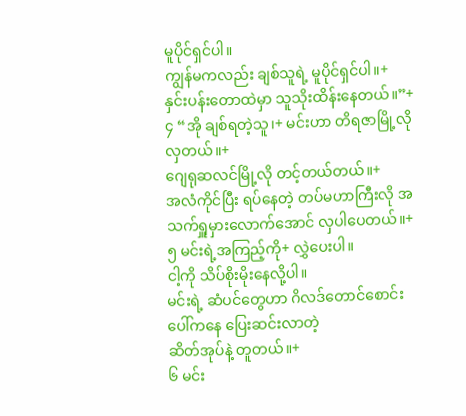မူပိုင်ရှင်ပါ။
ကျွန်မကလည်း ချစ်သူရဲ့ မူပိုင်ရှင်ပါ။+
နှင်းပန်းတောထဲမှာ သူသိုးထိန်းနေတယ်။”+
၄ “အို ချစ်ရတဲ့သူ၊+ မင်းဟာ တိရဇာမြို့လို လှတယ်။+
ဂျေရုဆလင်မြို့လို တင့်တယ်တယ်။+
အလံကိုင်ပြီး ရပ်နေတဲ့ တပ်မဟာကြီးလို အသက်ရှူမှားလောက်အောင် လှပါပေတယ်။+
၅ မင်းရဲ့အကြည့်ကို+ လွှဲပေးပါ။
ငါ့ကို သိပ်စိုးမိုးနေလို့ပါ။
မင်းရဲ့ ဆံပင်တွေဟာ ဂိလဒ်တောင်စောင်းပေါ်ကနေ ပြေးဆင်းလာတဲ့
ဆိတ်အုပ်နဲ့ တူတယ်။+
၆ မင်း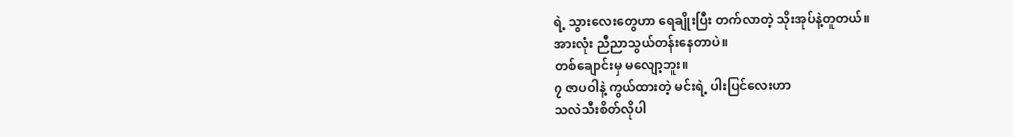ရဲ့ သွားလေးတွေဟာ ရေချိုးပြီး တက်လာတဲ့ သိုးအုပ်နဲ့တူတယ်။
အားလုံး ညီညာသွယ်တန်းနေတာပဲ။
တစ်ချောင်းမှ မလျော့ဘူး။
၇ ဇာပဝါနဲ့ ကွယ်ထားတဲ့ မင်းရဲ့ ပါးပြင်လေးဟာ
သလဲသီးစိတ်လိုပါ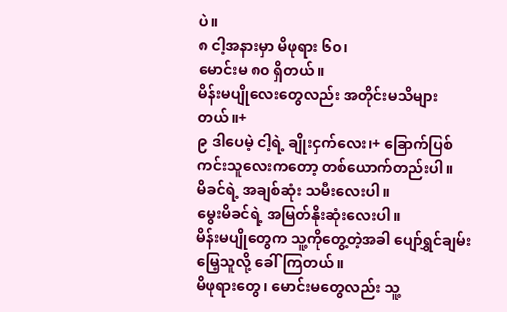ပဲ။
၈ ငါ့အနားမှာ မိဖုရား ၆၀၊
မောင်းမ ၈၀ ရှိတယ်။
မိန်းမပျိုလေးတွေလည်း အတိုင်းမသိများတယ်။+
၉ ဒါပေမဲ့ ငါ့ရဲ့ ချိုးငှက်လေး၊+ ခြောက်ပြစ်ကင်းသူလေးကတော့ တစ်ယောက်တည်းပါ။
မိခင်ရဲ့ အချစ်ဆုံး သမီးလေးပါ။
မွေးမိခင်ရဲ့ အမြတ်နိုးဆုံးလေးပါ။
မိန်းမပျိုတွေက သူ့ကိုတွေ့တဲ့အခါ ပျော်ရွှင်ချမ်းမြေ့သူလို့ ခေါ်ကြတယ်။
မိဖုရားတွေ၊ မောင်းမတွေလည်း သူ့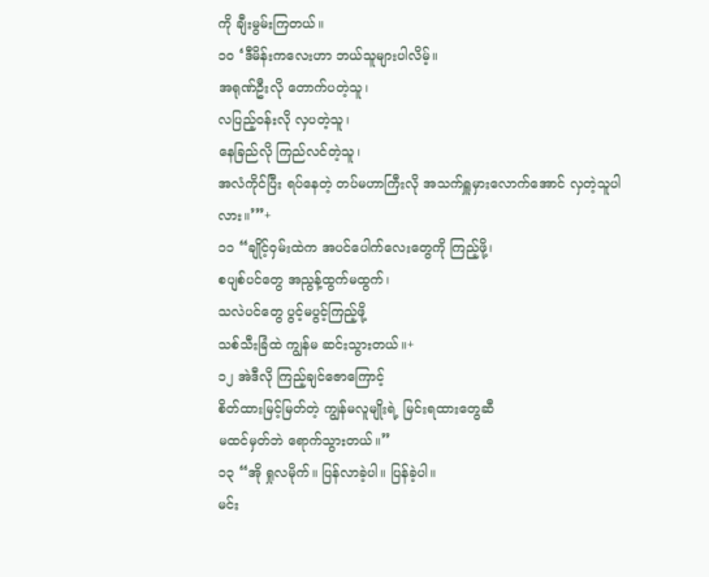ကို ချီးမွမ်းကြတယ်။
၁၀ ‘ဒီမိန်းကလေးဟာ ဘယ်သူများပါလိမ့်။
အရုဏ်ဦးလို တောက်ပတဲ့သူ၊
လပြည့်ဝန်းလို လှပတဲ့သူ၊
နေခြည်လို ကြည်လင်တဲ့သူ၊
အလံကိုင်ပြီး ရပ်နေတဲ့ တပ်မဟာကြီးလို အသက်ရှူမှားလောက်အောင် လှတဲ့သူပါလား။’”+
၁၁ “ချိုင့်ဝှမ်းထဲက အပင်ပေါက်လေးတွေကို ကြည့်ဖို့၊
စပျစ်ပင်တွေ အညွန့်ထွက်မထွက်၊
သလဲပင်တွေ ပွင့်မပွင့်ကြည့်ဖို့
သစ်သီးခြံထဲ ကျွန်မ ဆင်းသွားတယ်။+
၁၂ အဲဒီလို ကြည့်ချင်ဇောကြောင့်
စိတ်ထားမြင့်မြတ်တဲ့ ကျွန်မလူမျိုးရဲ့ မြင်းရထားတွေဆီ
မထင်မှတ်ဘဲ ရောက်သွားတယ်။”
၁၃ “အို ရှုလမိုက်။ ပြန်လာခဲ့ပါ။ ပြန်ခဲ့ပါ။
မင်း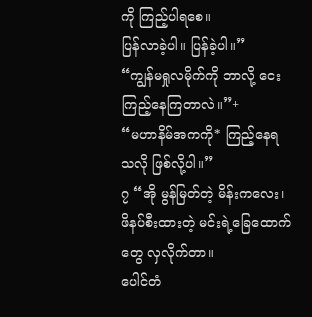ကို ကြည့်ပါရစေ။
ပြန်လာခဲ့ပါ။ ပြန်ခဲ့ပါ။”
“ကျွန်မရှုလမိုက်ကို ဘာလို့ ငေးကြည့်နေကြတာလဲ။”+
“မဟာနိမ်အကကို* ကြည့်နေရသလို ဖြစ်လို့ပါ။”
၇ “အို မွန်မြတ်တဲ့ မိန်းကလေး၊
ဖိနပ်စီးထားတဲ့ မင်းရဲ့ခြေထောက်တွေ လှလိုက်တာ။
ပေါင်တံ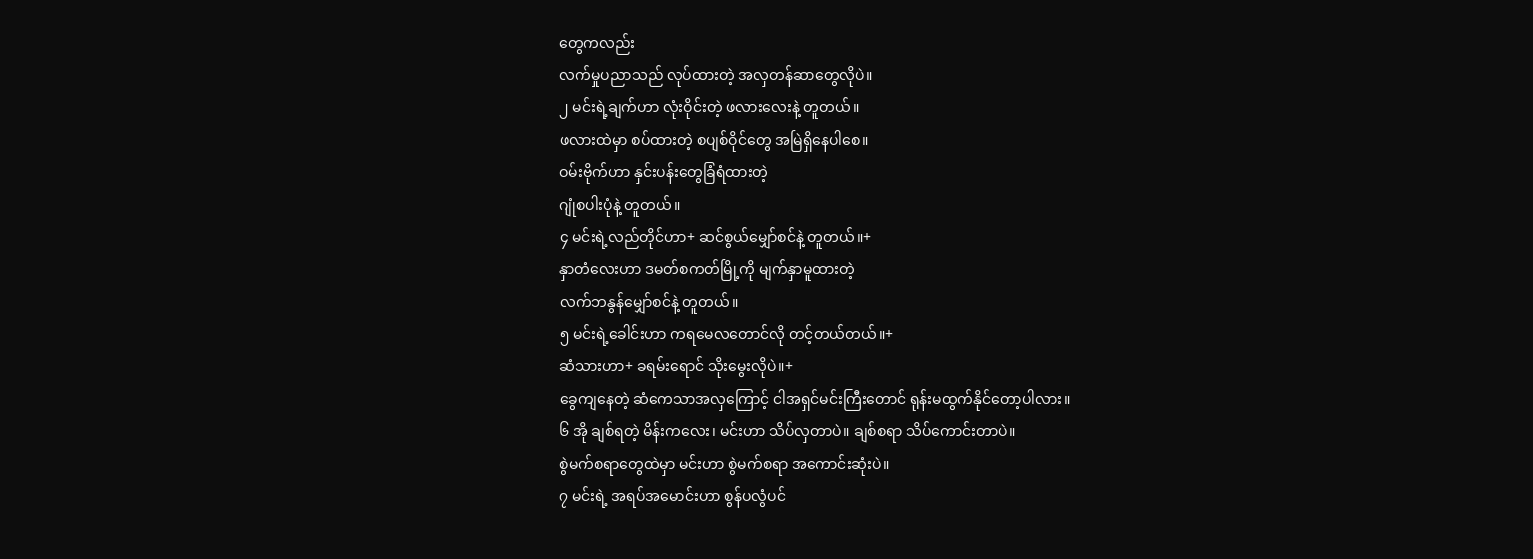တွေကလည်း
လက်မှုပညာသည် လုပ်ထားတဲ့ အလှတန်ဆာတွေလိုပဲ။
၂ မင်းရဲ့ချက်ဟာ လုံးဝိုင်းတဲ့ ဖလားလေးနဲ့ တူတယ်။
ဖလားထဲမှာ စပ်ထားတဲ့ စပျစ်ဝိုင်တွေ အမြဲရှိနေပါစေ။
ဝမ်းဗိုက်ဟာ နှင်းပန်းတွေခြံရံထားတဲ့
ဂျုံစပါးပုံနဲ့ တူတယ်။
၄ မင်းရဲ့လည်တိုင်ဟာ+ ဆင်စွယ်မျှော်စင်နဲ့ တူတယ်။+
နှာတံလေးဟာ ဒမတ်စကတ်မြို့ကို မျက်နှာမူထားတဲ့
လက်ဘနွန်မျှော်စင်နဲ့ တူတယ်။
၅ မင်းရဲ့ခေါင်းဟာ ကရမေလတောင်လို တင့်တယ်တယ်။+
ဆံသားဟာ+ ခရမ်းရောင် သိုးမွေးလိုပဲ။+
ခွေကျနေတဲ့ ဆံကေသာအလှကြောင့် ငါအရှင်မင်းကြီးတောင် ရုန်းမထွက်နိုင်တော့ပါလား။
၆ အို ချစ်ရတဲ့ မိန်းကလေး၊ မင်းဟာ သိပ်လှတာပဲ။ ချစ်စရာ သိပ်ကောင်းတာပဲ။
စွဲမက်စရာတွေထဲမှာ မင်းဟာ စွဲမက်စရာ အကောင်းဆုံးပဲ။
၇ မင်းရဲ့ အရပ်အမောင်းဟာ စွန်ပလွံပင်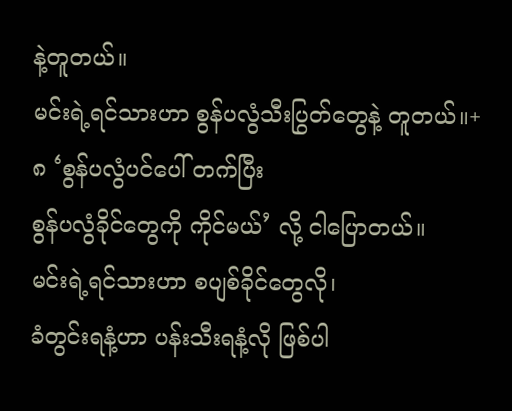နဲ့တူတယ်။
မင်းရဲ့ရင်သားဟာ စွန်ပလွံသီးပြွတ်တွေနဲ့ တူတယ်။+
၈ ‘စွန်ပလွံပင်ပေါ် တက်ပြီး
စွန်ပလွံခိုင်တွေကို ကိုင်မယ်’ လို့ ငါပြောတယ်။
မင်းရဲ့ရင်သားဟာ စပျစ်ခိုင်တွေလို၊
ခံတွင်းရနံ့ဟာ ပန်းသီးရနံ့လို ဖြစ်ပါ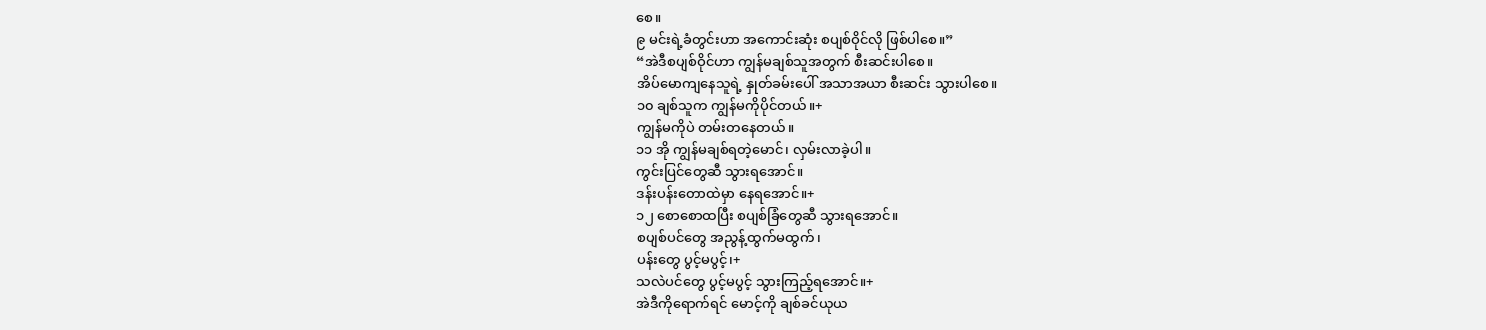စေ။
၉ မင်းရဲ့ခံတွင်းဟာ အကောင်းဆုံး စပျစ်ဝိုင်လို ဖြစ်ပါစေ။”
“အဲဒီစပျစ်ဝိုင်ဟာ ကျွန်မချစ်သူအတွက် စီးဆင်းပါစေ။
အိပ်မောကျနေသူရဲ့ နှုတ်ခမ်းပေါ် အသာအယာ စီးဆင်း သွားပါစေ။
၁၀ ချစ်သူက ကျွန်မကိုပိုင်တယ်။+
ကျွန်မကိုပဲ တမ်းတနေတယ်။
၁၁ အို ကျွန်မချစ်ရတဲ့မောင်၊ လှမ်းလာခဲ့ပါ။
ကွင်းပြင်တွေဆီ သွားရအောင်။
ဒန်းပန်းတောထဲမှာ နေရအောင်။+
၁၂ စောစောထပြီး စပျစ်ခြံတွေဆီ သွားရအောင်။
စပျစ်ပင်တွေ အညွန့်ထွက်မထွက်၊
ပန်းတွေ ပွင့်မပွင့်၊+
သလဲပင်တွေ ပွင့်မပွင့် သွားကြည့်ရအောင်။+
အဲဒီကိုရောက်ရင် မောင့်ကို ချစ်ခင်ယုယ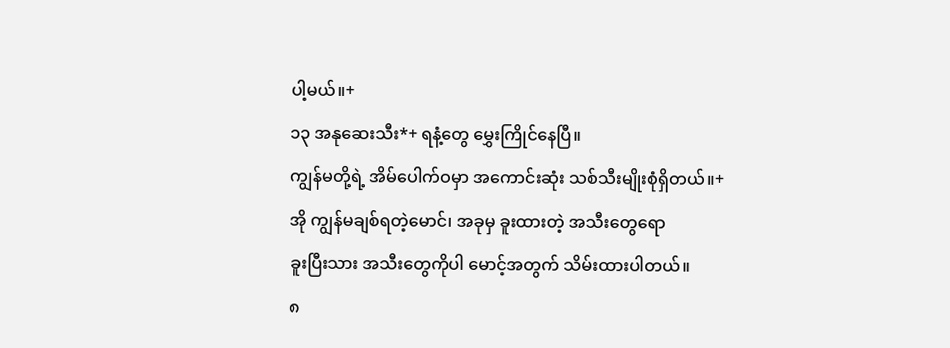ပါ့မယ်။+
၁၃ အနုဆေးသီး*+ ရနံ့တွေ မွှေးကြိုင်နေပြီ။
ကျွန်မတို့ရဲ့ အိမ်ပေါက်ဝမှာ အကောင်းဆုံး သစ်သီးမျိုးစုံရှိတယ်။+
အို ကျွန်မချစ်ရတဲ့မောင်၊ အခုမှ ခူးထားတဲ့ အသီးတွေရော
ခူးပြီးသား အသီးတွေကိုပါ မောင့်အတွက် သိမ်းထားပါတယ်။
၈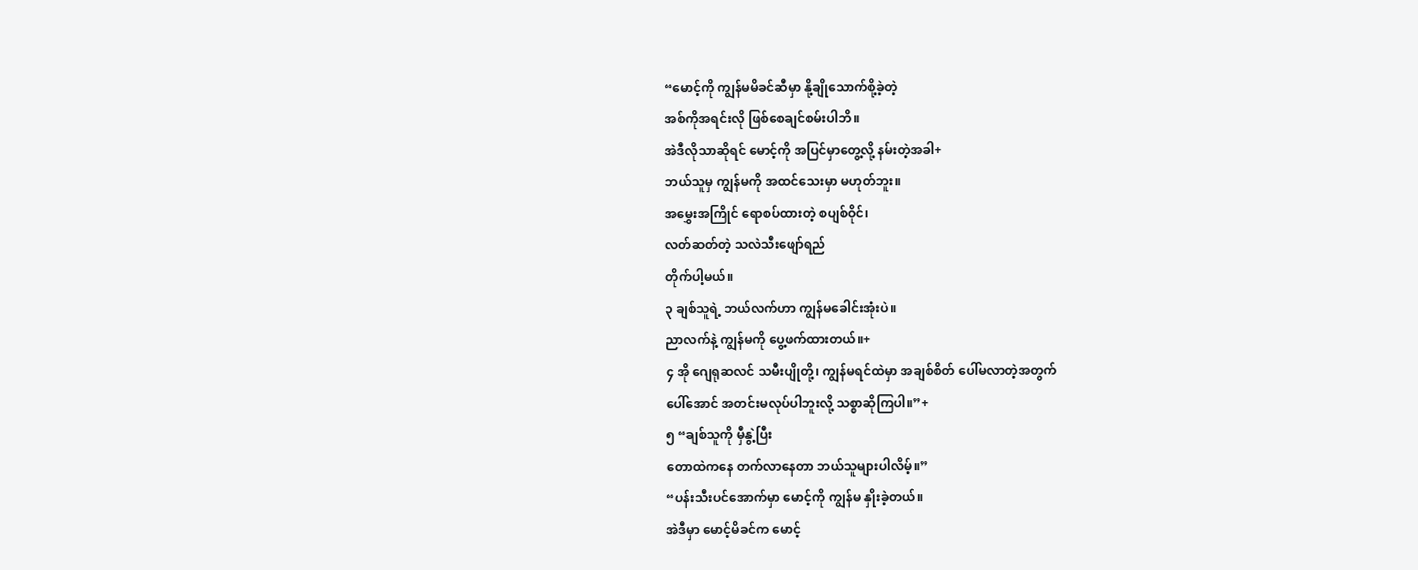“မောင့်ကို ကျွန်မမိခင်ဆီမှာ နို့ချိုသောက်စို့ခဲ့တဲ့
အစ်ကိုအရင်းလို ဖြစ်စေချင်စမ်းပါဘိ။
အဲဒီလိုသာဆိုရင် မောင့်ကို အပြင်မှာတွေ့လို့ နမ်းတဲ့အခါ+
ဘယ်သူမှ ကျွန်မကို အထင်သေးမှာ မဟုတ်ဘူး။
အမွှေးအကြိုင် ရောစပ်ထားတဲ့ စပျစ်ဝိုင်၊
လတ်ဆတ်တဲ့ သလဲသီးဖျော်ရည်
တိုက်ပါ့မယ်။
၃ ချစ်သူရဲ့ ဘယ်လက်ဟာ ကျွန်မခေါင်းအုံးပဲ။
ညာလက်နဲ့ ကျွန်မကို ပွေ့ဖက်ထားတယ်။+
၄ အို ဂျေရုဆလင် သမီးပျိုတို့၊ ကျွန်မရင်ထဲမှာ အချစ်စိတ် ပေါ်မလာတဲ့အတွက်
ပေါ်အောင် အတင်းမလုပ်ပါဘူးလို့ သစ္စာဆိုကြပါ။”+
၅ “ချစ်သူကို မှီနွဲ့ပြီး
တောထဲကနေ တက်လာနေတာ ဘယ်သူများပါလိမ့်။”
“ပန်းသီးပင်အောက်မှာ မောင့်ကို ကျွန်မ နှိုးခဲ့တယ်။
အဲဒီမှာ မောင့်မိခင်က မောင့်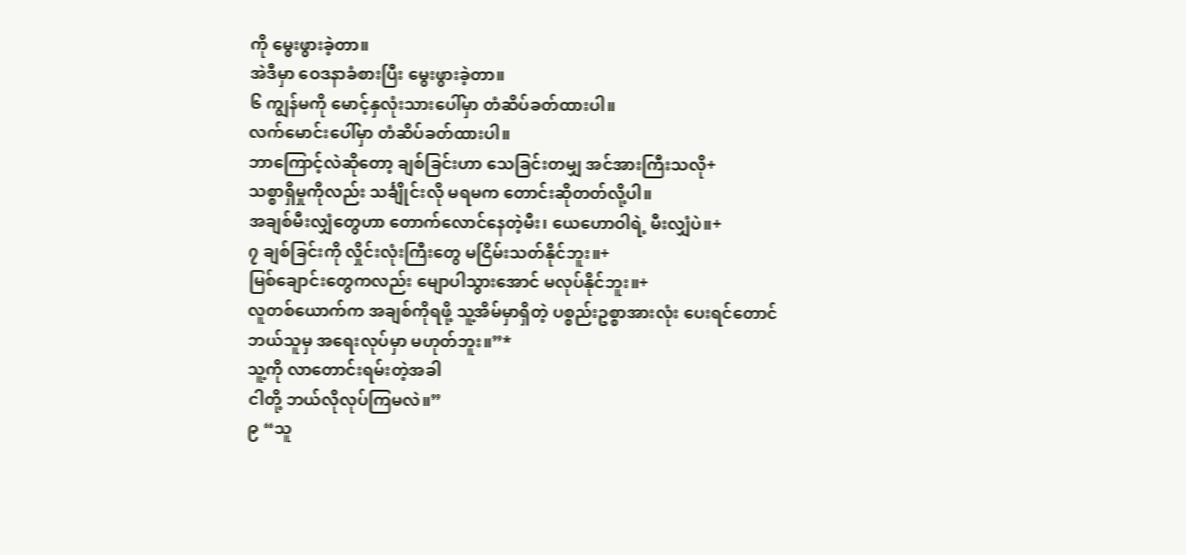ကို မွေးဖွားခဲ့တာ။
အဲဒီမှာ ဝေဒနာခံစားပြီး မွေးဖွားခဲ့တာ။
၆ ကျွန်မကို မောင့်နှလုံးသားပေါ်မှာ တံဆိပ်ခတ်ထားပါ။
လက်မောင်းပေါ်မှာ တံဆိပ်ခတ်ထားပါ။
ဘာကြောင့်လဲဆိုတော့ ချစ်ခြင်းဟာ သေခြင်းတမျှ အင်အားကြီးသလို+
သစ္စာရှိမှုကိုလည်း သင်္ချိုင်းလို မရမက တောင်းဆိုတတ်လို့ပါ။
အချစ်မီးလျှံတွေဟာ တောက်လောင်နေတဲ့မီး၊ ယေဟောဝါရဲ့ မီးလျှံပဲ။+
၇ ချစ်ခြင်းကို လှိုင်းလုံးကြီးတွေ မငြိမ်းသတ်နိုင်ဘူး။+
မြစ်ချောင်းတွေကလည်း မျောပါသွားအောင် မလုပ်နိုင်ဘူး။+
လူတစ်ယောက်က အချစ်ကိုရဖို့ သူ့အိမ်မှာရှိတဲ့ ပစ္စည်းဥစ္စာအားလုံး ပေးရင်တောင်
ဘယ်သူမှ အရေးလုပ်မှာ မဟုတ်ဘူး။”*
သူ့ကို လာတောင်းရမ်းတဲ့အခါ
ငါတို့ ဘယ်လိုလုပ်ကြမလဲ။”
၉ “သူ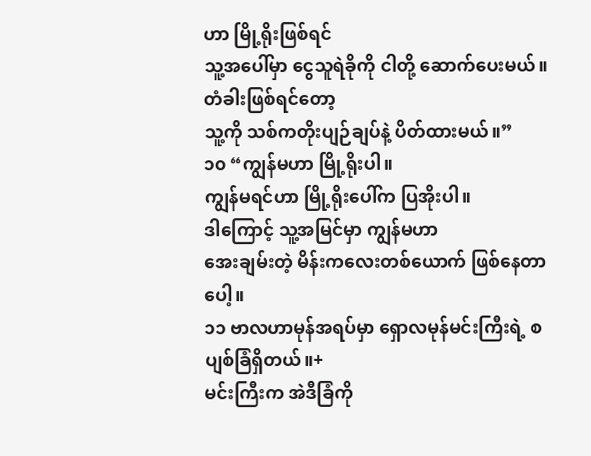ဟာ မြို့ရိုးဖြစ်ရင်
သူ့အပေါ်မှာ ငွေသူရဲခိုကို ငါတို့ ဆောက်ပေးမယ်။
တံခါးဖြစ်ရင်တော့
သူ့ကို သစ်ကတိုးပျဉ်ချပ်နဲ့ ပိတ်ထားမယ်။”
၁၀ “ကျွန်မဟာ မြို့ရိုးပါ။
ကျွန်မရင်ဟာ မြို့ရိုးပေါ်က ပြအိုးပါ။
ဒါကြောင့် သူ့အမြင်မှာ ကျွန်မဟာ
အေးချမ်းတဲ့ မိန်းကလေးတစ်ယောက် ဖြစ်နေတာပေါ့။
၁၁ ဗာလဟာမုန်အရပ်မှာ ရှောလမုန်မင်းကြီးရဲ့ စပျစ်ခြံရှိတယ်။+
မင်းကြီးက အဲဒီခြံကို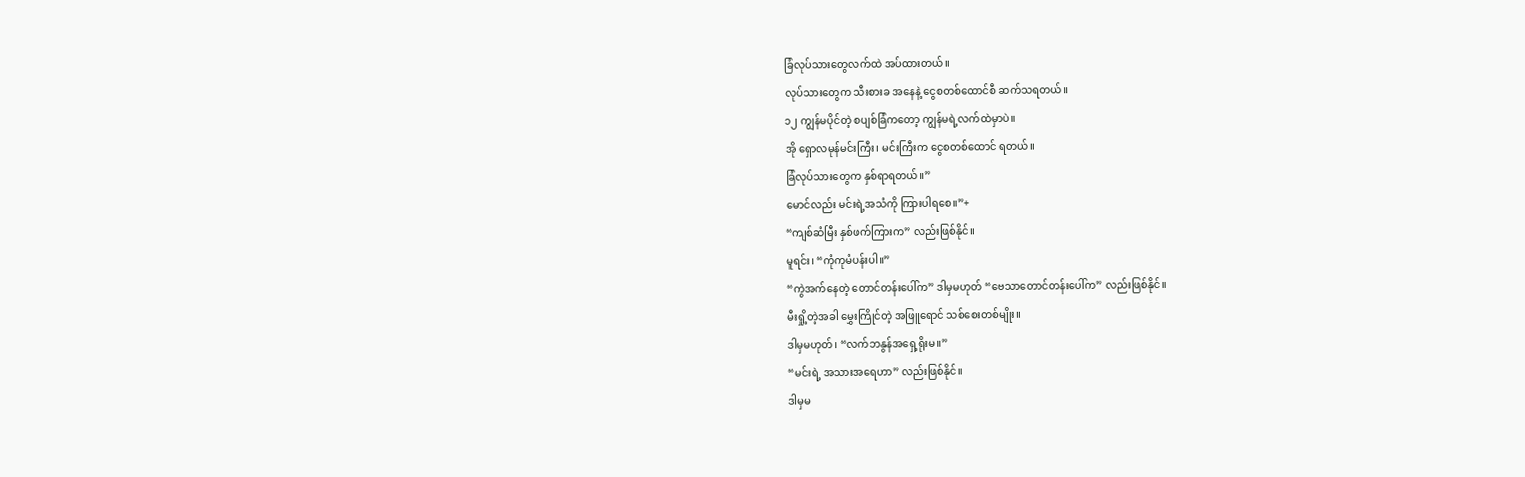ခြံလုပ်သားတွေလက်ထဲ အပ်ထားတယ်။
လုပ်သားတွေက သီးစားခ အနေနဲ့ ငွေစတစ်ထောင်စီ ဆက်သရတယ်။
၁၂ ကျွန်မပိုင်တဲ့ စပျစ်ခြံကတော့ ကျွန်မရဲ့လက်ထဲမှာပဲ။
အို ရှောလမုန်မင်းကြီး၊ မင်းကြီးက ငွေစတစ်ထောင် ရတယ်။
ခြံလုပ်သားတွေက နှစ်ရာရတယ်။”
မောင်လည်း မင်းရဲ့အသံကို ကြားပါရစေ။”+
“ကျစ်ဆံမြီး နှစ်ဖက်ကြားက” လည်းဖြစ်နိုင်။
မူရင်း၊ “ကုံကုမံပန်းပါ။”
“ကွဲအက်နေတဲ့ တောင်တန်းပေါ်က” ဒါမှမဟုတ် “ဗေသာတောင်တန်းပေါ်က” လည်းဖြစ်နိုင်။
မီးရှို့တဲ့အခါ မွှေးကြိုင်တဲ့ အဖြူရောင် သစ်စေးတစ်မျိုး။
ဒါမှမဟုတ်၊ “လက်ဘနွန်အရှေ့ရိုးမ။”
“မင်းရဲ့ အသားအရေဟာ” လည်းဖြစ်နိုင်။
ဒါမှမ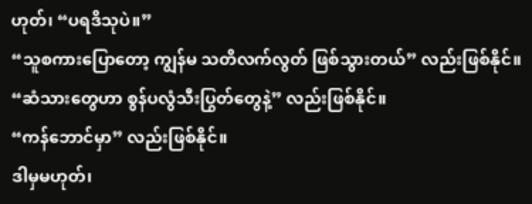ဟုတ်၊ “ပရဒိသုပဲ။”
“သူစကားပြောတော့ ကျွန်မ သတိလက်လွတ် ဖြစ်သွားတယ်” လည်းဖြစ်နိုင်။
“ဆံသားတွေဟာ စွန်ပလွံသီးပြွတ်တွေနဲ့” လည်းဖြစ်နိုင်။
“ကန်ဘောင်မှာ” လည်းဖြစ်နိုင်။
ဒါမှမဟုတ်၊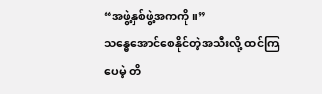“အဖွဲ့နှစ်ဖွဲ့အကကို။”
သန္ဓေအောင်စေနိုင်တဲ့အသီးလို့ ထင်ကြပေမဲ့ တိ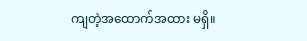ကျတဲ့အထောက်အထား မရှိ။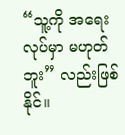“သူ့ကို အရေးလုပ်မှာ မဟုတ်ဘူး” လည်းဖြစ်နိုင်။